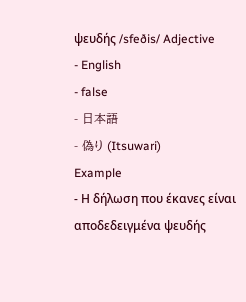ψευδής /sfeðis/ Adjective
- English
- false
- 日本語
- 偽り (Itsuwari)
Example
- Η δήλωση που έκανες είναι αποδεδειγμένα ψευδής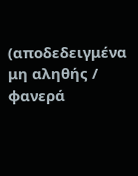(αποδεδειγμένα μη αληθής / φανερά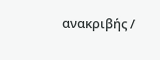ανακριβής /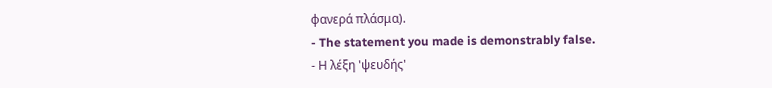φανερά πλάσμα).
- The statement you made is demonstrably false.
- Η λέξη 'ψευδής'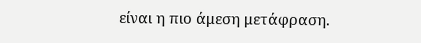είναι η πιο άμεση μετάφραση.